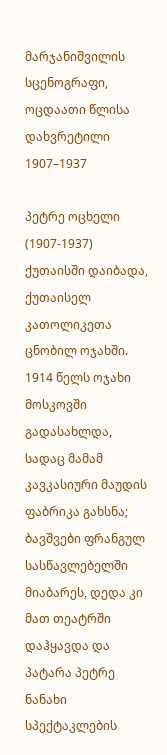მარჯანიშვილის სცენოგრაფი, ოცდაათი წლისა დახვრეტილი
1907–1937

პეტრე ოცხელი (1907-1937) ქუთაისში დაიბადა, ქუთაისელ კათოლიკეთა ცნობილ ოჯახში. 1914 წელს ოჯახი მოსკოვში გადასახლდა, სადაც მამამ კავკასიური მაუდის ფაბრიკა გახსნა; ბავშვები ფრანგულ სასწავლებელში მიაბარეს, დედა კი მათ თეატრში დაჰყავდა და პატარა პეტრე ნანახი სპექტაკლების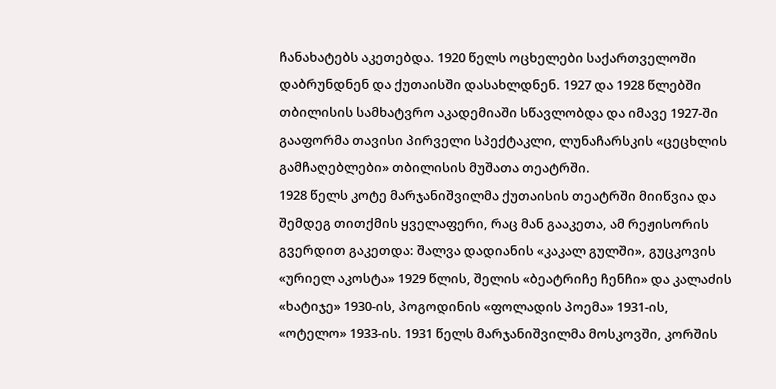ჩანახატებს აკეთებდა. 1920 წელს ოცხელები საქართველოში დაბრუნდნენ და ქუთაისში დასახლდნენ. 1927 და 1928 წლებში თბილისის სამხატვრო აკადემიაში სწავლობდა და იმავე 1927-ში გააფორმა თავისი პირველი სპექტაკლი, ლუნაჩარსკის «ცეცხლის გამჩაღებლები» თბილისის მუშათა თეატრში.
1928 წელს კოტე მარჯანიშვილმა ქუთაისის თეატრში მიიწვია და შემდეგ თითქმის ყველაფერი, რაც მან გააკეთა, ამ რეჟისორის გვერდით გაკეთდა: შალვა დადიანის «კაკალ გულში», გუცკოვის «ურიელ აკოსტა» 1929 წლის, შელის «ბეატრიჩე ჩენჩი» და კალაძის «ხატიჯე» 1930-ის, პოგოდინის «ფოლადის პოემა» 1931-ის, «ოტელო» 1933-ის. 1931 წელს მარჯანიშვილმა მოსკოვში, კორშის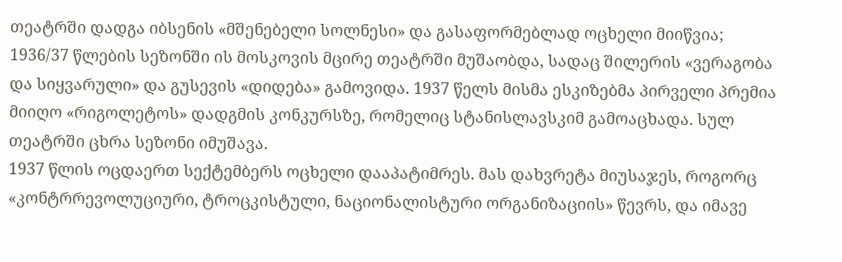თეატრში დადგა იბსენის «მშენებელი სოლნესი» და გასაფორმებლად ოცხელი მიიწვია; 1936/37 წლების სეზონში ის მოსკოვის მცირე თეატრში მუშაობდა, სადაც შილერის «ვერაგობა და სიყვარული» და გუსევის «დიდება» გამოვიდა. 1937 წელს მისმა ესკიზებმა პირველი პრემია მიიღო «რიგოლეტოს» დადგმის კონკურსზე, რომელიც სტანისლავსკიმ გამოაცხადა. სულ თეატრში ცხრა სეზონი იმუშავა.
1937 წლის ოცდაერთ სექტემბერს ოცხელი დააპატიმრეს. მას დახვრეტა მიუსაჯეს, როგორც «კონტრრევოლუციური, ტროცკისტული, ნაციონალისტური ორგანიზაციის» წევრს, და იმავე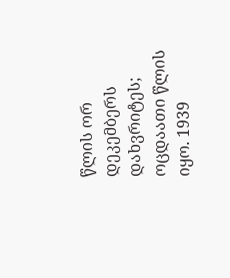წლის ორ დეკემბერს დახვრიტეს; ოცდაათი წლის იყო. 1939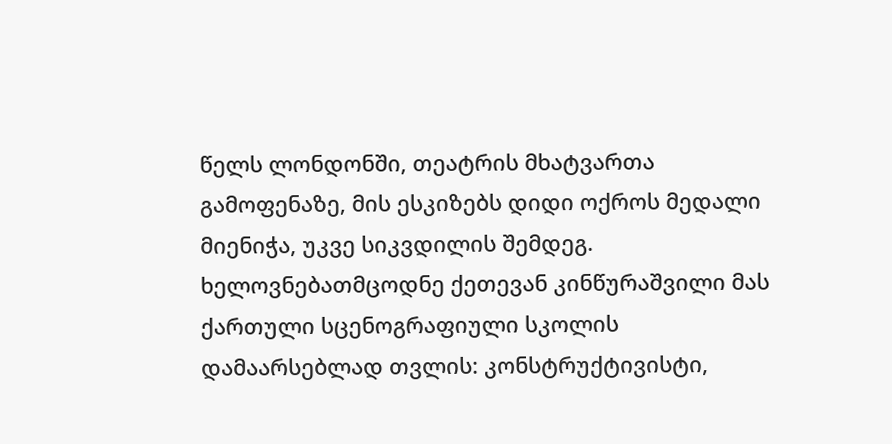წელს ლონდონში, თეატრის მხატვართა გამოფენაზე, მის ესკიზებს დიდი ოქროს მედალი მიენიჭა, უკვე სიკვდილის შემდეგ. ხელოვნებათმცოდნე ქეთევან კინწურაშვილი მას ქართული სცენოგრაფიული სკოლის დამაარსებლად თვლის: კონსტრუქტივისტი,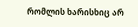რომლის ხარისხიც არ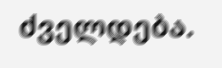ძველდება.